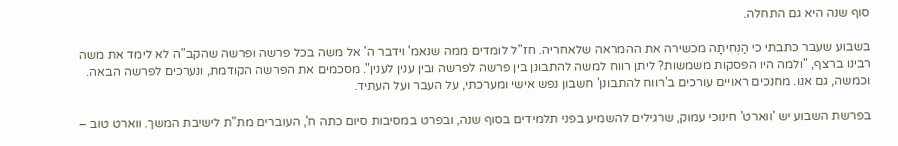סוף שנה היא גם התחלה.

בשבוע שעבר כתבתי כי הַנְּחִיתָה מכשירה את ההמראה שלאחריה. חז"ל לומדים ממה שנאמ' וידבר ה' אל משה בכל פרשה ופרשה שהקב"ה לא לימד את משה רבינו ברצף, "ולמה היו הפסקות משמשות? ליתן רווח למשה להתבונן בין פרשה לפרשה ובין ענין לענין". מסכמים את הפרשה הקודמת, ונערכים לפרשה הבאה. וכמשה, גם אנו. מחנכים ראויים עורכים ב'רווח להתבונן' חשבון נפש אישי ומערכתי, על העבר ועל העתיד.

בפרשת השבוע יש 'ווארט' חינוכי עמוק, שרגילים להשמיע בפני תלמידים בסוף שנה, ובפרט במסיבות סיום כתה ח', העוברים מת"ת לישיבת המשך. ווארט טוב –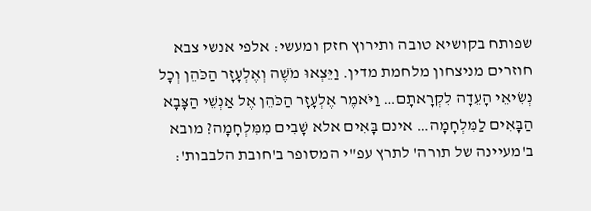שפותח בקושיא טובה ותירוץ חזק ומעשי: אלפי אנשי צבא חוזרים מניצחון מלחמת מדין. וַיֵּצְאוּ מֹשֶׁה וְאֶלְעָזָר הַכֹּהֵן וְכָל נְשִׂיאֵי הָעֵדָה לִקְרָאתָם… וַיֹּאמֶר אֶלְעָזָר הַכֹּהֵן אֶל אַנְשֵׁי הַצָּבָא הַבָּאִים לַמִּלְחָמָה… אינם בָּאִים אלא שָׁבִים מִמִּלְחָמָה? מובא ב'מעיינה של תורה' לתרץ עפ"י המסופר ב'חובת הלבבות':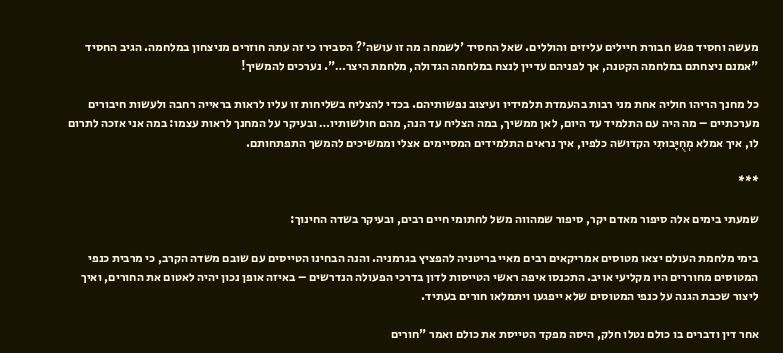מעשה וחסיד פגש חבורת חיילים עליזים והוללים. שאל החסיד 'לשמחה מה זו עושה'? הסבירו כי זה עתה חוזרים מניצחון במלחמה. הגיב החסיד "אמנם ניצחתם במלחמה הקטנה, אך לפניהם עדיין לנצח במלחמה הגדולה, מלחמת היצר…". נערכים להמשיך!

כל מחנך הריהו חוליה אחת מני רבות בהעמדת תלמידיו ועיצוב נפשותיהם. בכדי להצליח בשליחות זו עליו לראות בראייה רחבה ולעשות חיבורים מערכתיים – מה היה עם התלמיד עד היום, לאן ממשיך, במה הצליח עד הנה, מהם חולשותיו… ובעיקר על המחנך לראות עצמו: במה אני אזכה לתרום לו, איך אמלא מְחֻיָּבוּתִי הקדושה כלפיו, איך נראים התלמידים המסיימים אצלי וממשיכים להמשך התפתחותם.

***

שמעתי בימים אלה סיפור מאדם יקר, סיפור שמהווה משל לחתומי חיים רבים, ובעיקר בשדה החינוך:

בימי מלחמת העולם יצאו מטוסים אמריקאים רבים מאיי בריטניה להפציץ בגרמניה. והנה הבחינו הטייסים עם שובם משדה הקרב, כי מרבית כנפי המטוסים מחוררים היו מקליעי אויב. התכנסו איפה ראשי הטייסות לדון בדרכי הפעולה הנדרשים – באיזה אופן נכון יהיה לאטום את החורים, ואיך ליצור שכבת הגנה על כנפי המטוסים שלא ייפגעו ויתמלאו חורים בעתיד.

אחר דין ודברים בו כולם נטלו חלק, היסה מפקד הטייסת את כולם ואמר "חורים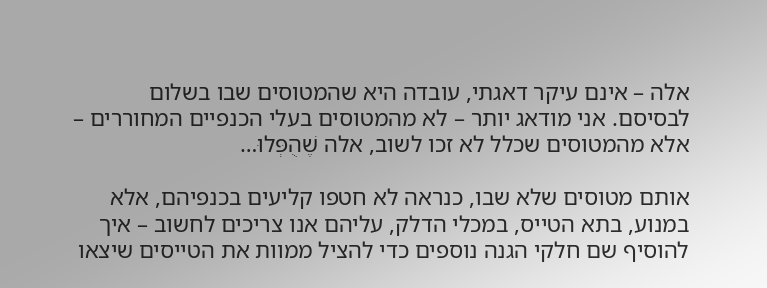אלה – אינם עיקר דאגתי, עובדה היא שהמטוסים שבו בשלום לבסיסם. אני מודאג יותר – לא מהמטוסים בעלי הכנפיים המחוררים – אלא מהמטוסים שכלל לא זכו לשוב, אלה שֶׁהֻפְּלוּ…

אותם מטוסים שלא שבו, כנראה לא חטפו קליעים בכנפיהם, אלא במנוע, בתא הטייס, במכלי הדלק, עליהם אנו צריכים לחשוב – איך להוסיף שם חלקי הגנה נוספים כדי להציל ממוות את הטייסים שיצאו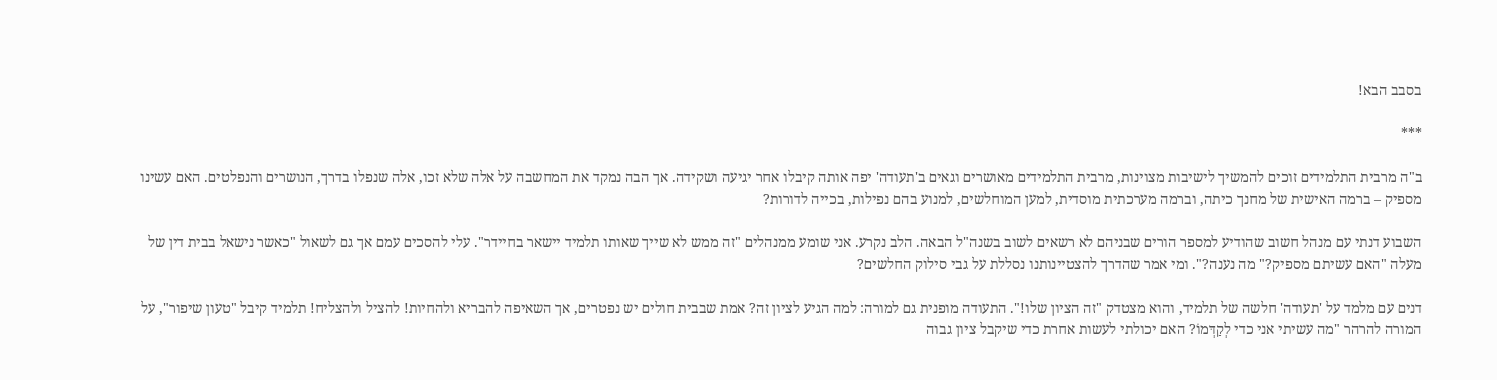בסבב הבא!

***

ב"ה מרבית התלמידים זוכים להמשיך לישיבות מצוינות, מרבית התלמידים מאושרים וגאים ב'תעודה' יפה אותה קיבלו אחר יגיעה ושקידה. אך הבה נמקד את המחשבה על אלה שלא זכו, אלה שנפלו בדרך, הנושרים והנפלטים. האם עשינו מספיק – ברמה האישית של מחנך כיתה, וברמה מערכתית מוסדית, למען המוחלשים, למנוע בהם נפילות, בכייה לדורות?

השבוע דנתי עם מנהל חשוב שהודיע למספר הורים שבניהם לא רשאים לשוב בשנה"ל הבאה. הלב נקרע. אני שומע ממנהלים "זה ממש לא שייך שאותו תלמיד יישאר בחיידר". עלי להסכים עמם אך גם לשאול "כאשר נישאל בבית דין של מעלה "האם עשיתם מספיק?" מה נענה?". ומי אמר שהדרך להצטיינותנו נסללת על גבי סילוק החלשים?

דנים עם מלמד על 'תעודה' חלשה של תלמיד, והוא מצטדק "זה הציון שלו!". התעודה מופנית גם למורה: למה הגיע לציון זה? אמת שבבית חולים יש נפטרים, אך השאיפה להבריא ולהחיות! להציל ולהצליח! תלמיד קיבל "טעון שיפור", על המורה להרהר "מה עשיתי אני כדי לְקַדְּמוֹ? האם יכולתי לעשות אחרת כדי שיקבל ציון גבוה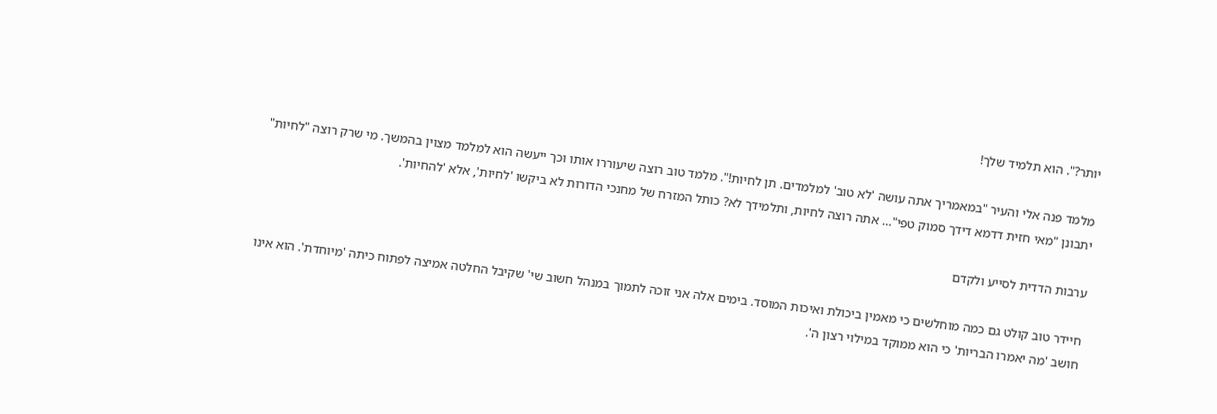יותר?". הוא תלמיד שלך!

מלמד פנה אלי והעיר "במאמריך אתה עושה 'לא טוב' למלמדים. תן לחיות!". מלמד טוב רוצה שיעוררו אותו וכך ייעשה הוא למלמד מצוין בהמשך. מי שרק רוצה "לחיות" יתבונן "מאי חזית דדמא דידך סמוק טפי"… אתה רוצה לחיות, ותלמידך לא? כותל המזרח של מחנכי הדורות לא ביקשו 'לחיות', אלא 'להחיות'.

ערבות הדדית לסייע ולקדם

חיידר טוב קולט גם כמה מוחלשים כי מאמין ביכולת ואיכות המוסד. בימים אלה אני זוכה לתמוך במנהל חשוב שי' שקיבל החלטה אמיצה לפתוח כיתה 'מיוחדת'. הוא אינו חושב 'מה יאמרו הבריות' כי הוא ממוקד במילוי רצון ה'.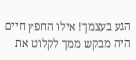הגע בעצמך! אילו החפץ חיים היה מבקש ממך לקלוט את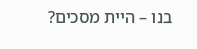בנו – היית מסכים?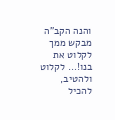והנה הקב"ה מבקש ממך לקלוט את בנו!… לקלוט ולהטיב, להכיל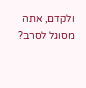ולקדם, אתה מסוגל לסרב?